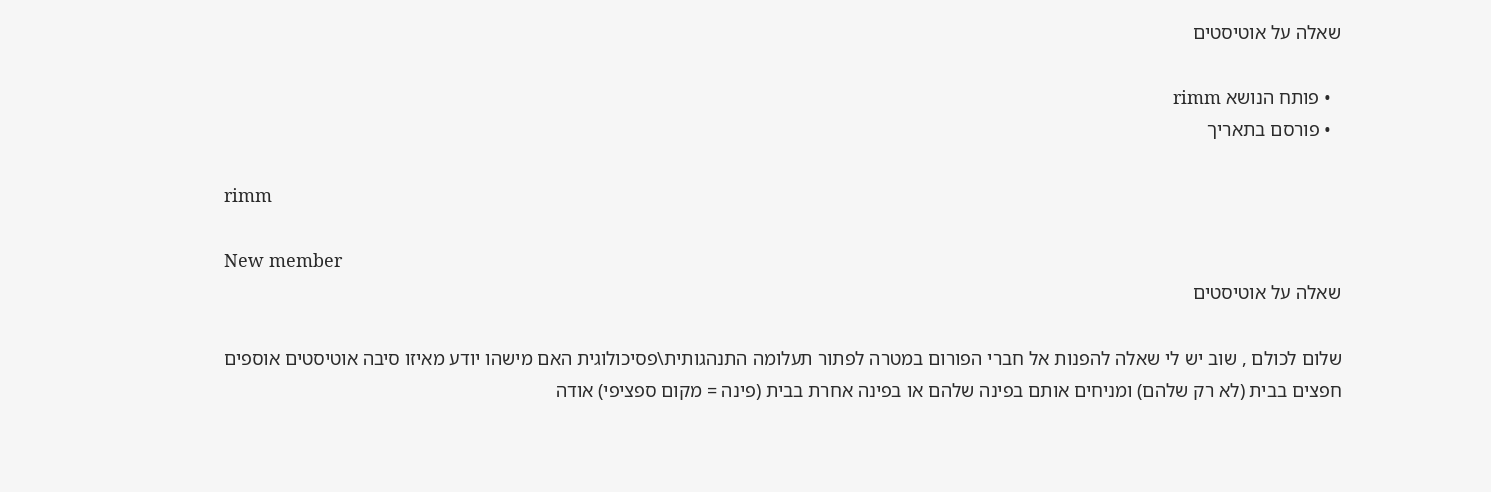שאלה על אוטיסטים

  • פותח הנושא rimm
  • פורסם בתאריך

rimm

New member
שאלה על אוטיסטים

שלום לכולם , שוב יש לי שאלה להפנות אל חברי הפורום במטרה לפתור תעלומה התנהגותית\פסיכולוגית האם מישהו יודע מאיזו סיבה אוטיסטים אוספים חפצים בבית (לא רק שלהם) ומניחים אותם בפינה שלהם או בפינה אחרת בבית (פינה = מקום ספציפי) אודה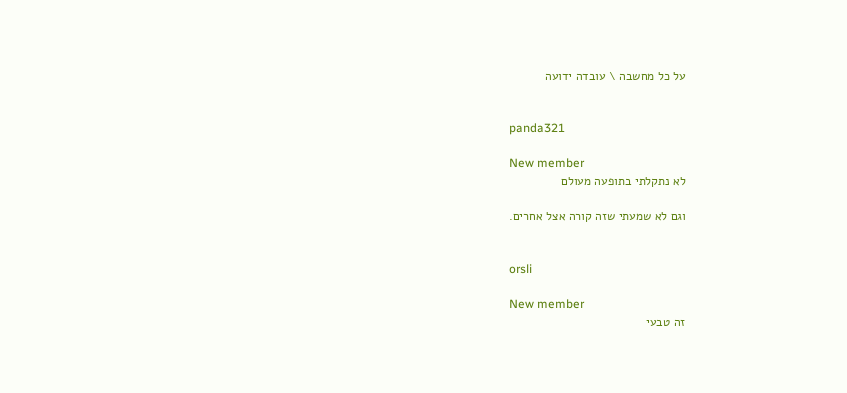על כל מחשבה \ עובדה ידועה


panda321

New member
לא נתקלתי בתופעה מעולם

וגם לא שמעתי שזה קורה אצל אחרים.


orsli

New member
זה טבעי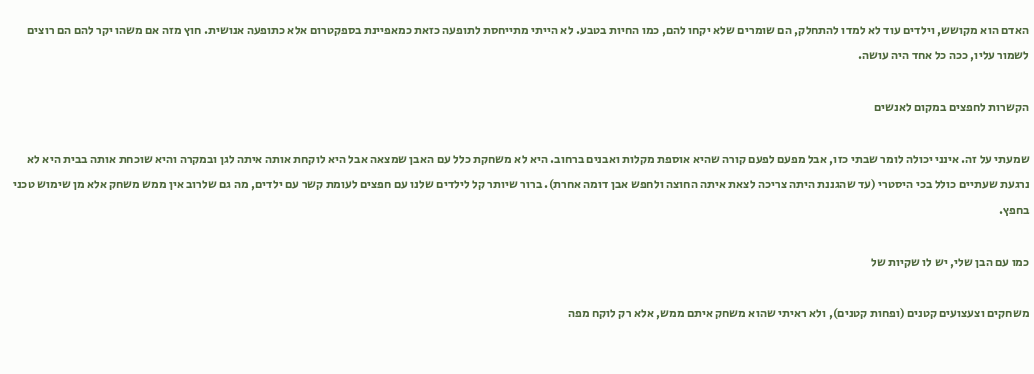האדם הוא מקושש, וילדים עוד לא למדו להתחלק, הם שומרים שלא יקחו להם, כמו החיות בטבע. לא הייתי מתייחסת לתופעה כזאת כמאפיינת בספקטרום אלא כתופעה אנושית. חוץ מזה אם משהו יקר להם הם רוצים לשמור עליו, ככה כל אחד היה עושה.

הקשרות לחפצים במקום לאנשים

שמעתי על זה. אינני יכולה לומר שבתי כזו, אבל מפעם לפעם קורה שהיא אוספת מקלות ואבנים ברחוב. היא לא משחקת כלל עם האבן שמצאה אבל היא לוקחת אותה איתה לגן ובמקרה והיא שוכחת אותה בבית היא לא נרגעת שעתיים כולל בכי היסטרי (עד שהגננת היתה צריכה לצאת איתה החוצה ולחפש אבן דומה אחרת). ברור שיותר קל לילדים שלנו עם חפצים לעומת קשר עם ילדים, מה גם שלרוב אין ממש משחק אלא מן שימוש טכני בחפץ.

כמו עם הבן שלי, יש לו שקיות של

משחקים וצעצועים קטנים (ופחות קטנים), ולא ראיתי שהוא משחק איתם ממש, אלא רק לוקח מפה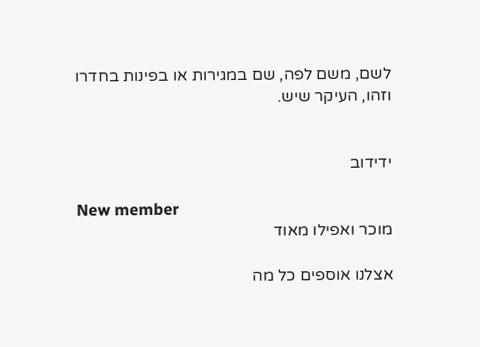לשם, משם לפה, שם במגירות או בפינות בחדרו וזהו, העיקר שיש.


ידידוב

New member
מוכר ואפילו מאוד

אצלנו אוספים כל מה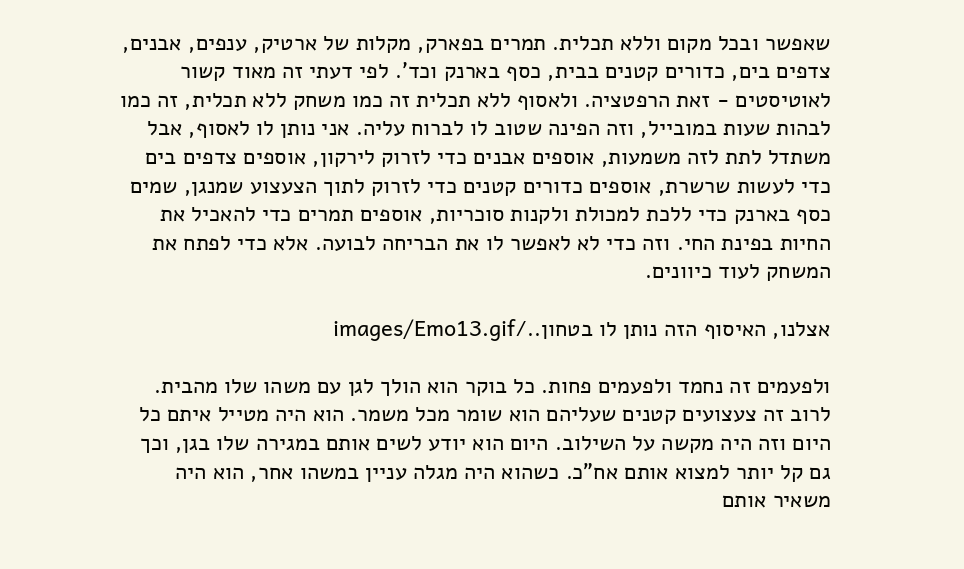שאפשר ובכל מקום וללא תכלית. תמרים בפארק, מקלות של ארטיק, ענפים, אבנים, צדפים בים, כדורים קטנים בבית, כסף בארנק וכד'. לפי דעתי זה מאוד קשור לאוטיסטים - זאת הרפטציה. ולאסוף ללא תכלית זה כמו משחק ללא תכלית, זה כמו לבהות שעות במובייל, וזה הפינה שטוב לו לברוח עליה. אני נותן לו לאסוף, אבל משתדל לתת לזה משמעות, אוספים אבנים כדי לזרוק לירקון, אוספים צדפים בים כדי לעשות שרשרת, אוספים כדורים קטנים כדי לזרוק לתוך הצעצוע שמנגן, שמים כסף בארנק כדי ללכת למכולת ולקנות סוכריות, אוספים תמרים כדי להאכיל את החיות בפינת החי. וזה כדי לא לאפשר לו את הבריחה לבועה. אלא כדי לפתח את המשחק לעוד כיוונים.

אצלנו, האיסוף הזה נותן לו בטחון../images/Emo13.gif

ולפעמים זה נחמד ולפעמים פחות. כל בוקר הוא הולך לגן עם משהו שלו מהבית. לרוב זה צעצועים קטנים שעליהם הוא שומר מכל משמר. הוא היה מטייל איתם כל היום וזה היה מקשה על השילוב. היום הוא יודע לשים אותם במגירה שלו בגן, וכך גם קל יותר למצוא אותם אח"כ. כשהוא היה מגלה עניין במשהו אחר, הוא היה משאיר אותם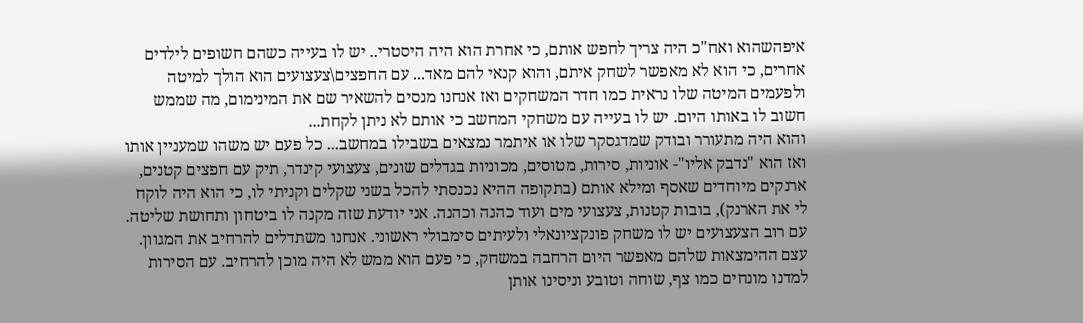איפהשהוא ואח"כ היה צריך לחפש אותם, כי אחרת הוא היה היסטרי.. יש לו בעייה כשהם חשופים לילדים אחרים, כי הוא לא מאפשר לשחק איתם, והוא קנאי להם מאד... עם החפצים\צעצועים הוא הולך למיטה ולפעמים המיטה שלו נראית כמו חדר המשחקים ואז אנחנו מנסים להשאיר שם את המינימום, מה שממש חשוב לו באותו היום. יש לו בעייה עם משחקי המחשב כי אותם לא ניתן לקחת...
והוא היה מתעורר ובודק שמדגסקר שלו או איתמר נמצאים בשבילו במחשב... כל פעם יש משהו שמעניין אותו ואז הוא "נדבק אליו"- אוניות, סירות, מטוסים, מכוניות בגדלים שונים, צעצועי קינדר, תיק עם חפצים קטנים, ארנקים מיוחדים שאסף ומילא אותם (בתקופה ההיא נכנסתי להכל בשני שקלים וקניתי לו, כי הוא היה לוקח לי את הארנק), בובות קטנות, צעצועי מים ועוד כהנה וכהנה. אני יודעת שזה מקנה לו ביטחון ותחושת שליטה. עם רוב הצעצועים יש לו משחק פונקציונאלי ולעיתים סימבולי ראשוני. אנחנו משתדלים להרחיב את המגוון. עצם ההימצאות שלהם מאפשר היום הרחבה במשחק, כי פעם הוא ממש לא היה מוכן להרחיב. עם הסירות למדנו מונחים כמו צף, שוחה וטובע וניסינו אותן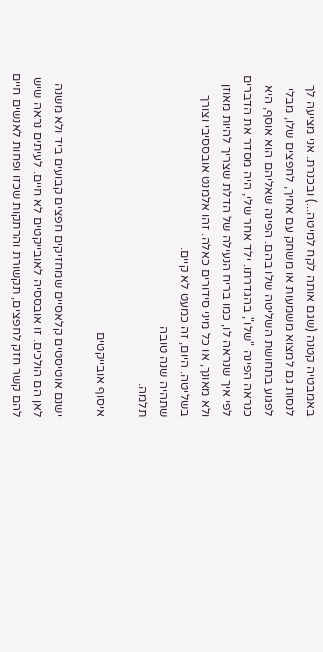באמבטיה קטנה (שגם אותה לקח למיטה...) ובכנרת. אני מציעה לך לנסות גם למצוא משמעות או משחק עם אחיך, לחפצים שלו, מבלי לפגוע בתחושת השליטה שלו בהם. הפינה שאליהם הוא אוסף, היא כנראה הפינה "שלו", בהגדרתו. ילד אחר שלי, היה מסדר את הדברים לפי איך שנראה לו, כמו בריח הנעילה של הדלת שצריך להיות מאוזן ולא מאונך, או כל מיני סידורים כאלה. זהו אלמנט אובססיבי וצורך בשליטה. היום, זה כמעט לא קיים.
שתהיה שנה טובה
תלמה.

איסוף אובייקטים

ישנם אוטיסטים קלאסיים שמחזיקים חפצים קבועים ביד ולא משנה לאן הם הולכים. זו אובססיה לאובייקטים לא חיים. לעיתים נראה שיש להם קשר חזק לחפצים, תקשורת והרתקות שכזו ופחות לאנשים חיים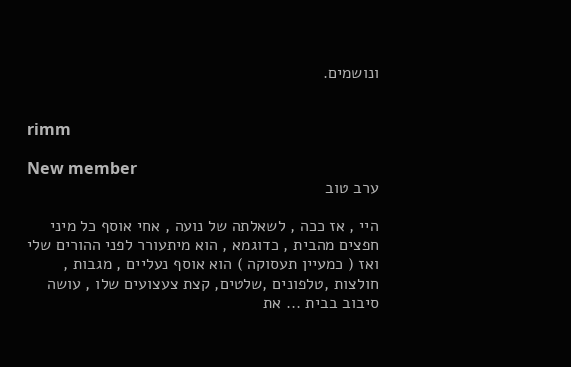ונושמים.


rimm

New member
ערב טוב

היי , אז ככה , לשאלתה של נועה , אחי אוסף כל מיני חפצים מהבית , כדוגמא , הוא מיתעורר לפני ההורים שלי ואז ( כמעיין תעסוקה ) הוא אוסף נעליים , מגבות , חולצות ,טלפונים ,שלטים, קצת צעצועים שלו , עושה סיבוב בבית ... את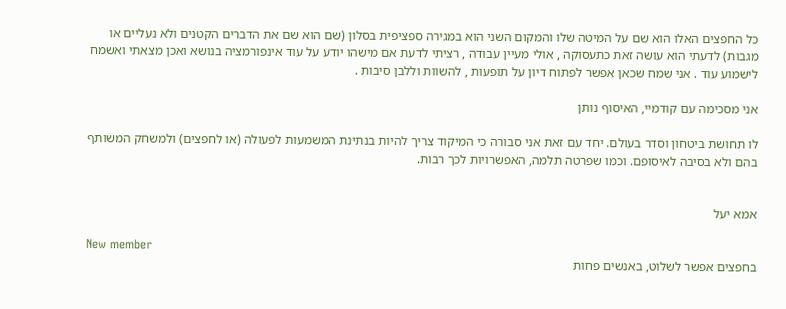כל החפצים האלו הוא שם על המיטה שלו והמקום השני הוא במגירה ספציפית בסלון (שם הוא שם את הדברים הקטנים ולא נעליים או מגבות) לדעתי הוא עושה זאת כתעסוקה , אולי מעיין עבודה , רציתי לדעת אם מישהו יודע על עוד אינפורמציה בנושא ואכן מצאתי ואשמח לישמוע עוד . אני שמח שכאן אפשר לפתוח דיון על תופעות , להשוות וללבן סיבות .

אני מסכימה עם קודמיי, האיסוף נותן

לו תחושת ביטחון וסדר בעולם. יחד עם זאת אני סבורה כי המיקוד צריך להיות בנתינת המשמעות לפעולה (או לחפצים) ולמשחק המשותף בהם ולא בסיבה לאיסופם. וכמו שפרטה תלמה, האפשרויות לכך רבות.


אמא יעל

New member
בחפצים אפשר לשלוט, באנשים פחות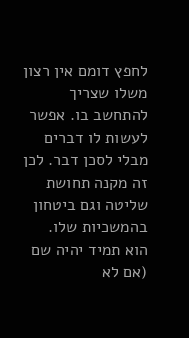לחפץ דומם אין רצון משלו שצריך להתחשב בו. אפשר לעשות לו דברים מבלי לסכן דבר. לכן זה מקנה תחושת שליטה וגם ביטחון בהמשכיות שלו. הוא תמיד יהיה שם (אם לא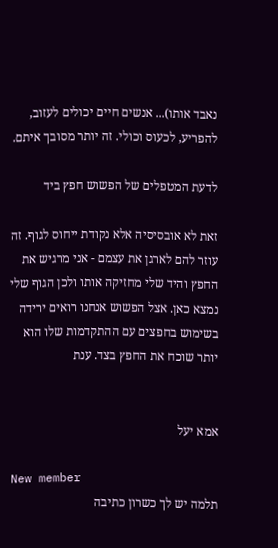נאבד אותו)... אנשים חיים יכולים לעזוב, להפריע, לכעוס וכולי. זה יותר מסובך איתם.

לדעת המטפלים של הפשוש חפץ ביד

זאת לא אובסיסיה אלא נקודת ייחוס לגוף. זה עוזר להם לארגן את עצמם - אני מרגיש את החפץ והיד שלי מחזיקה אותו ולכן הגוף שלי נמצא כאן. אצל הפשוש אנחנו רואים ירידה בשימוש בחפצים עם ההתקדמות שלו הוא יותר שוכח את החפץ בצד. ענת


אמא יעל

New member
תלמה יש לך כשרון כתיבה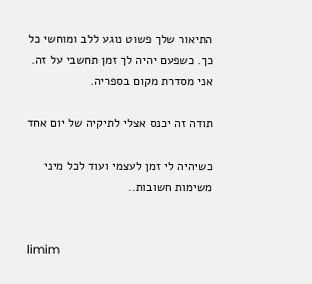התיאור שלך פשוט נוגע ללב ומוחשי כל כך. כשפעם יהיה לך זמן תחשבי על זה. אני מסדרת מקום בספריה.

תודה זה יכנס אצלי לתיקיה של יום אחד

כשיהיה לי זמן לעצמי ועוד לכל מיני משימות חשובות..


limim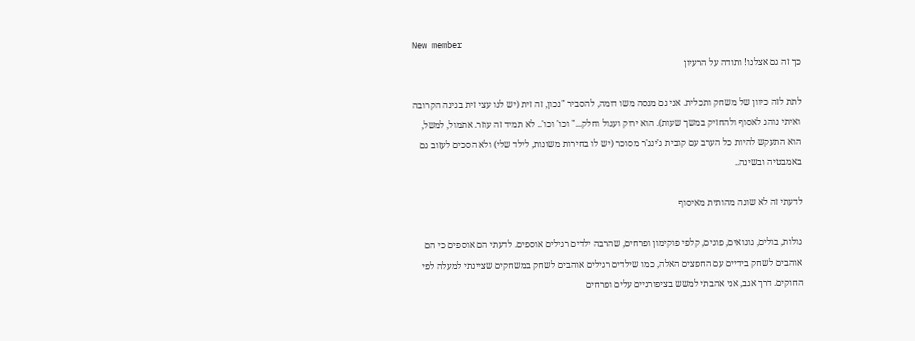New member
כך זה גם אצלנו! ותודה על הרעיון

לתת לזה כיוון של משחק ותכלית. אני גם מנסה משו דומה, להסביר "נכון, זה זית (יש לנו עצי זית בגינה הקרובה ואיתי נוהג לאסוף ולהחזיק במשך שעות). הוא ירוק ועגול וחלק..." וכו' וכו'.. לא תמיד זה עוזר. אתמול, למשל, הוא התעקש להיות כל הערב עם קובית ג'ינג'ר מסוכר (יש לו בחירות משונות, לילד שלי) ולא הסכים לעזוב גם באמבטיה ובשינה..

לדעתי זה לא שונה מהותית מאיסוף

גולות, בולים, גוגואים, פוגים, קלפי פוקימון ופרחים, שהרבה ילדים רגילים אוספים. לדעתי הם אוספים כי הם אוהבים לשחק בידיים עם החפצים האלה, כמו שילדים רגילים אוהבים לשחק במשחקים שציינתי למעלה לפי החוקים. דרך אגב, אני אהבתי למשש בציפורניים עלים ופרחים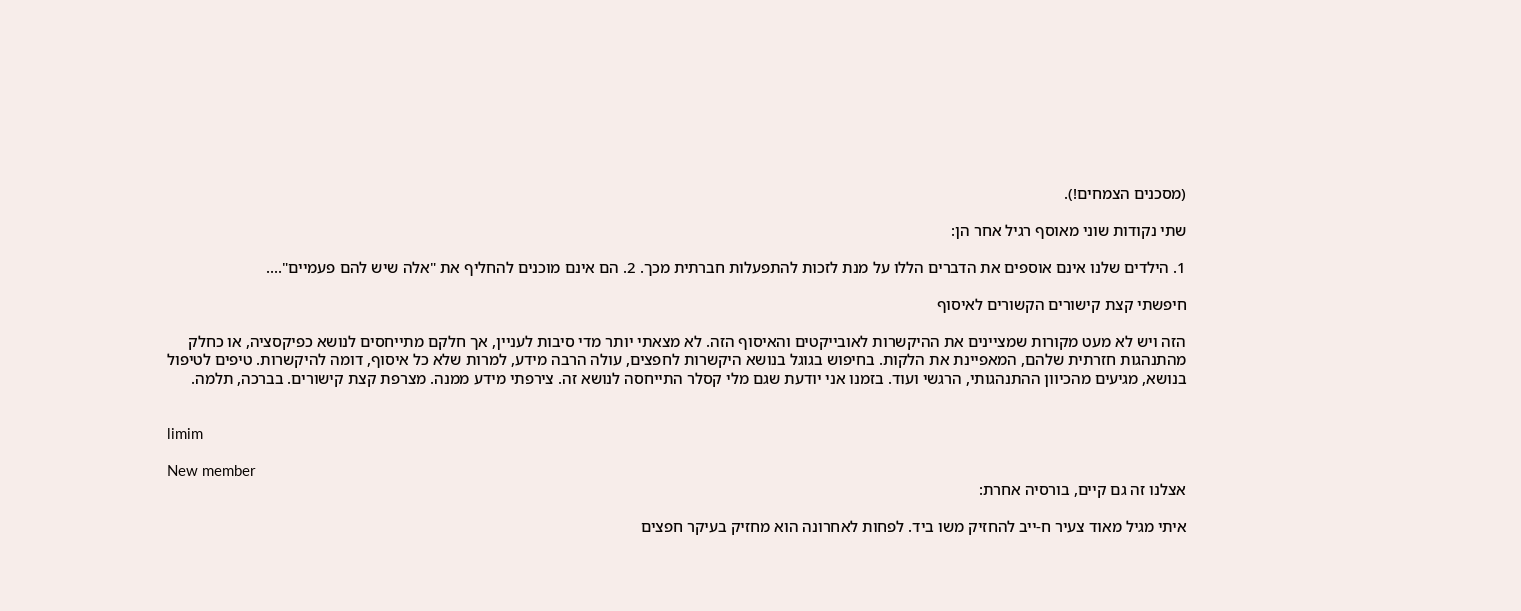(מסכנים הצמחים!).

שתי נקודות שוני מאוסף רגיל אחר הן:

1. הילדים שלנו אינם אוספים את הדברים הללו על מנת לזכות להתפעלות חברתית מכך. 2. הם אינם מוכנים להחליף את "אלה שיש להם פעמיים"....

חיפשתי קצת קישורים הקשורים לאיסוף

הזה ויש לא מעט מקורות שמציינים את ההיקשרות לאובייקטים והאיסוף הזה. לא מצאתי יותר מדי סיבות לעניין, אך חלקם מתייחסים לנושא כפיקסציה, או כחלק מהתנהגות חזרתית שלהם, המאפיינת את הלקות. בחיפוש בגוגל בנושא היקשרות לחפצים, עולה הרבה מידע, למרות שלא כל איסוף, דומה להיקשרות. טיפים לטיפול בנושא, מגיעים מהכיוון ההתנהגותי, הרגשי ועוד. בזמנו אני יודעת שגם מלי קסלר התייחסה לנושא זה. צירפתי מידע ממנה. מצרפת קצת קישורים. בברכה, תלמה.


limim

New member
אצלנו זה גם קיים, בורסיה אחרת:

איתי מגיל מאוד צעיר ח-ייב להחזיק משו ביד. לפחות לאחרונה הוא מחזיק בעיקר חפצים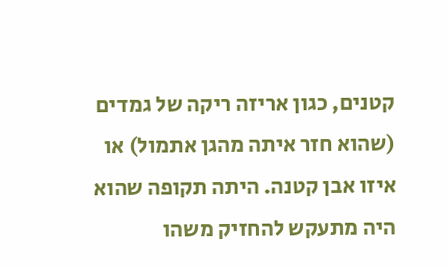קטנים, כגון אריזה ריקה של גמדים (שהוא חזר איתה מהגן אתמול) או איזו אבן קטנה. היתה תקופה שהוא היה מתעקש להחזיק משהו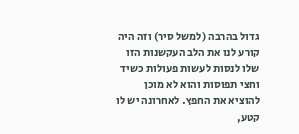גדול בהרבה (למשל סיר) וזה היה קורע לנו את הלב העקשנות הזו שלו לנסות לעשות פעולות כשיד וחצי תפוסות והוא לא מוכן להוציא את החפץ. לאחרונה יש לו קטע,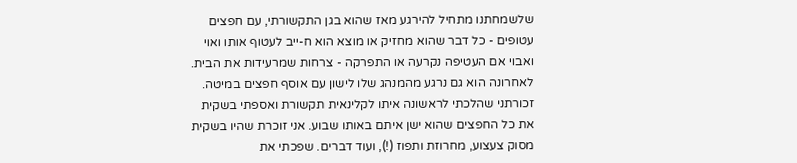שלשמחתנו מתחיל להירגע מאז שהוא בגן התקשורתי, עם חפצים עטופים - כל דבר שהוא מחזיק או מוצא הוא ח-ייב לעטוף אותו ואוי ואבוי אם העטיפה נקרעה או התפרקה - צרחות שמרעידות את הבית. לאחרונה הוא גם נרגע מהמנהג שלו לישון עם אוסף חפצים במיטה. זכורתני שהלכתי לראשונה איתו לקלינאית תקשורת ואספתי בשקית את כל החפצים שהוא ישן איתם באותו שבוע. אני זוכרת שהיו בשקית מסוק צעצוע, מחרוזת ותפוז (!), ועוד דברים. שפכתי את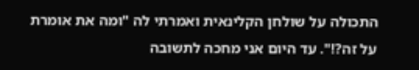התכולה על שולחן הקלינאית ואמרתי לה "ומה את אומרת על זה?!". עד היום אני מחכה לתשובה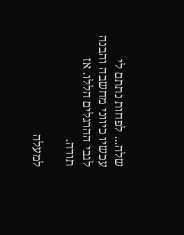שלה... לפחות נתתם לי עכשיו כיווני מחשבה והבנה לגבי ההרגלים הללו. אז תודה.

למעלה